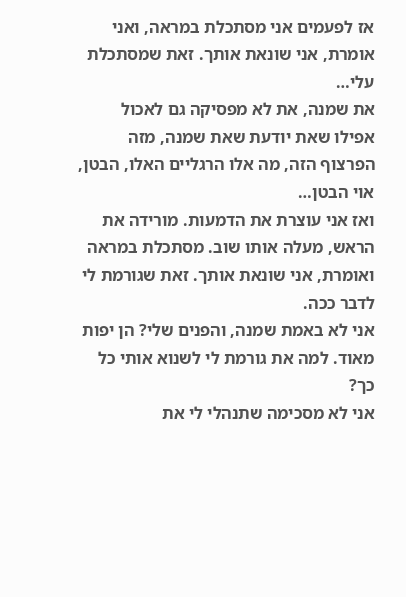אז לפעמים אני מסתכלת במראה, ואני אומרת, אני שונאת אותך. זאת שמסתכלת עלי…
את שמנה, את לא מפסיקה גם לאכול אפילו שאת יודעת שאת שמנה, מזה הפרצוף הזה, מה אלו הרגליים האלו, הבטן, אוי הבטן…
ואז אני עוצרת את הדמעות. מורידה את הראש, מעלה אותו שוב. מסתכלת במראה ואומרת, אני שונאת אותך. זאת שגורמת לי לדבר ככה.
אני לא באמת שמנה, והפנים שלי? הן יפות מאוד. למה את גורמת לי לשנוא אותי כל כך?
אני לא מסכימה שתנהלי לי את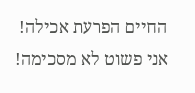החיים הפרעת אכילה! אני פשוט לא מסכימה!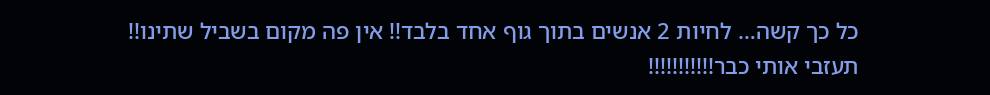כל כך קשה… לחיות 2 אנשים בתוך גוף אחד בלבד!! אין פה מקום בשביל שתינו!!
תעזבי אותי כבר!!!!!!!!!!!